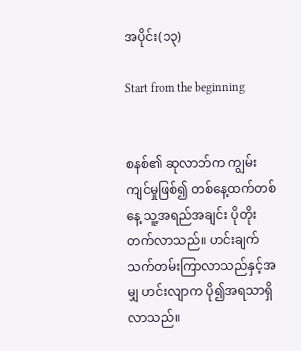အပိုင်း(၁၃)

Start from the beginning


စနစ်၏ ဆုလာဘ်က ကျွမ်းကျင်မှုဖြစ်၍ တစ်နေ့ထက်တစ်နေ့ သူ့အရည်အချင်း ပိုတိုးတက်လာသည်။ ဟင်းချက်သက်တမ်းကြာလာသည်နှင့်အမျှ ဟင်းလျာက ပို၍အရသာရှိလာသည်။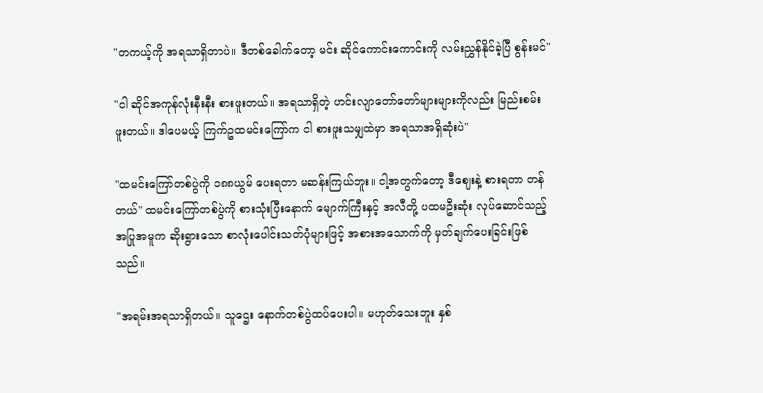"တကယ့်ကို အရသာရှိတာပဲ။ ဒီတစ်ခေါက်တော့ မင်း ဆိုင်ကောင်းကောင်းကို လမ်းညွှန်နိုင်ခဲ့ပြီ စွန်းမင်"

"ငါ ဆိုင်အကုန်လုံးနီးနီး စားဖူးတယ်။ အရသာရှိတဲ့ ဟင်းလျာတော်တော်များများကိုလည်း မြည်းစမ်းဖူးတယ်။ ဒါပေမယ့် ကြက်ဥထမင်းကြော်က ငါ စားဖူးသမျှထဲမှာ အရသာအရှိဆုံးပဲ"

"ထမင်းကြော်တစ်ပွဲကို ၁၈၈ယွမ် ပေးရတာ မဆန်းကြယ်ဘူး။ ငါ့အတွက်တော့ ဒီဈေးနဲ့ စားရတာ တန်တယ်" ထမင်းကြော်တစ်ပွဲကို စားသုံးပြီးနောက် မျောက်ကြီးနှင့် အလီတို့ ပထမဦးဆုံး လုပ်ဆောင်သည့် အပြုအမူက ဆိုးရွားသော စာလုံးပေါင်းသတ်ပုံများဖြင့် အစားအသောက်ကို မှတ်ချက်ပေးခြင်းဖြစ်သည်။

"အရမ်းအရသာရှိတယ်။ သူဌေး နောက်တစ်ပွဲထပ်ပေးပါ။ မဟုတ်သေးဘူး နှစ်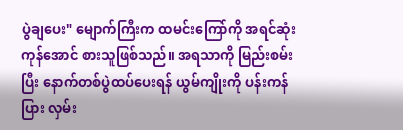ပွဲ‌ချပေး" မျောက်ကြီးက ထမင်းကြော်ကို အရင်ဆုံးကုန်အောင် စားသူဖြစ်သည်။ အရသာကို မြည်းစမ်းပြီး နောက်တစ်ပွဲထပ်ပေးရန် ယွမ်ကျိုးကို ပန်းကန်ပြား လှမ်း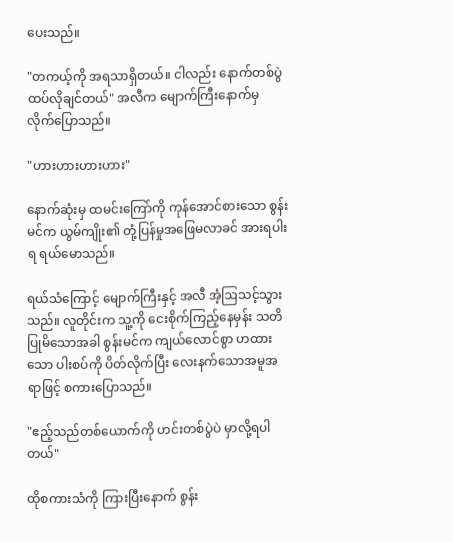ပေးသည်။

"တကယ့်ကို အရသာရှိတယ်။ ငါလည်း နောက်တစ်ပွဲထပ်လိုချင်တယ်" အလီက မျောက်ကြီးနောက်မှ လိုက်ပြောသည်။

"ဟားဟားဟားဟား"

နောက်ဆုံးမှ ထမင်းကြော်ကို ကုန်အောင်စားသော စွန်းမင်က ယွမ်ကျိုး၏ တုံ့ပြန်မှုအဖြေမလာခင် အားရပါးရ ရယ်မောသည်။

ရယ်သံကြောင့် မျောက်ကြီးနှင့် အလီ အံ့ဩသင့်သွားသည်။ လူတိုင်းက သူ့ကို ငေးစိုက်ကြည့်နေမှန်း သတိပြုမိသောအခါ စွန်းမင်က ကျယ်လောင်စွာ ဟထားသော ပါးစပ်ကို ပိတ်လိုက်ပြီး လေးနက်သောအမူအရာဖြင့် စကားပြောသည်။

"ဧည့်သည်တစ်ယောက်ကို ဟင်းတစ်ပွဲပဲ မှာလို့ရပါတယ်"

ထိုစကားသံကို ကြားပြီးနောက် စွန်း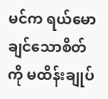မင်က ရယ်မောချင်သောစိတ်ကို မထိန်းချုပ်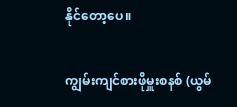နိုင်တော့ပေ။

ကျွမ်းကျင်စားဖိုမှူးစနစ် (ယွမ်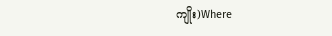ကျိုး)Where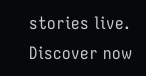stories live. Discover now